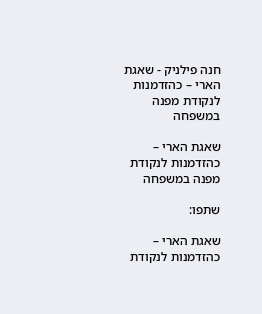חנה פילניק - שאגת הארי – כהזדמנות לנקודת מפנה במשפחה

שאגת הארי – כהזדמנות לנקודת מפנה במשפחה

שתפו:

שאגת הארי – כהזדמנות לנקודת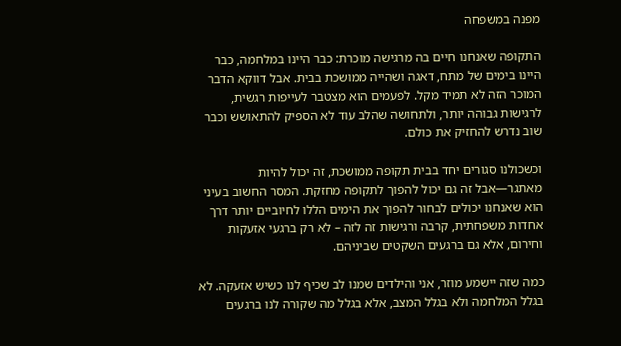מפנה במשפחה

התקופה שאנחנו חיים בה מרגישה מוכרת: כבר היינו במלחמה, כבר היינו בימים של מתח, דאגה ושהייה ממושכת בבית. אבל דווקא הדבר המוכר הזה לא תמיד מקל. לפעמים הוא מצטבר לעייפות רגשית, לרגישות גבוהה יותר, ולתחושה שהלב עוד לא הספיק להתאושש וכבר שוב נדרש להחזיק את כולם.

וכשכולנו סגורים יחד בבית תקופה ממושכת, זה יכול להיות מאתגר—אבל זה גם יכול להפוך לתקופה מחזקת. המסר החשוב בעיני הוא שאנחנו יכולים לבחור להפוך את הימים הללו לחיוביים יותר דרך אחדות משפחתית, קרבה ורגישות זה לזה – לא רק ברגעי אזעקות וחירום, אלא גם ברגעים השקטים שביניהם.

כמה שזה יישמע מוזר, אני והילדים שמנו לב שכיף לנו כשיש אזעקה. לא בגלל המלחמה ולא בגלל המצב, אלא בגלל מה שקורה לנו ברגעים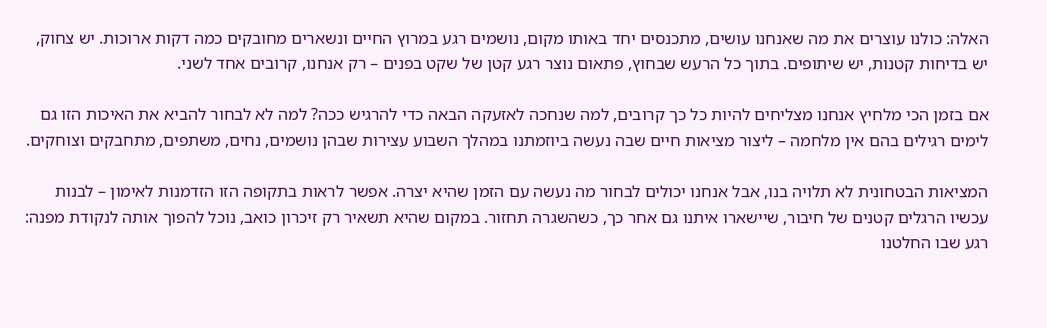האלה: כולנו עוצרים את מה שאנחנו עושים, מתכנסים יחד באותו מקום, נושמים רגע במרוץ החיים ונשארים מחובקים כמה דקות ארוכות. יש צחוק, יש בדיחות קטנות, יש שיתופים. בתוך כל הרעש שבחוץ, פתאום נוצר רגע קטן של שקט בפנים – רק אנחנו, קרובים אחד לשני.

אם בזמן הכי מלחיץ אנחנו מצליחים להיות כל כך קרובים, למה שנחכה לאזעקה הבאה כדי להרגיש ככה? למה לא לבחור להביא את האיכות הזו גם לימים רגילים בהם אין מלחמה – ליצור מציאות חיים שבה נעשה ביוזמתנו במהלך השבוע עצירות שבהן נושמים, נחים, משתפים, מתחבקים וצוחקים.

המציאות הבטחונית לא תלויה בנו, אבל אנחנו יכולים לבחור מה נעשה עם הזמן שהיא יצרה. אפשר לראות בתקופה הזו הזדמנות לאימון – לבנות עכשיו הרגלים קטנים של חיבור, שיישארו איתנו גם אחר כך, כשהשגרה תחזור. במקום שהיא תשאיר רק זיכרון כואב, נוכל להפוך אותה לנקודת מפנה: רגע שבו החלטנו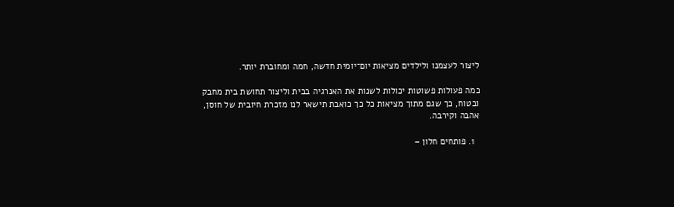ליצור לעצמנו ולילדים מציאות יום־יומית חדשה, חמה ומחוברת יותר.

כמה פעולות פשוטות יכולות לשנות את האנרגיה בבית וליצור תחושת בית מחבק ובטוח, כך שגם מתוך מציאות כל כך כואבת תישאר לנו מזכרת חיובית של חוסן, אהבה וקירבה.

  1. פותחים חלון –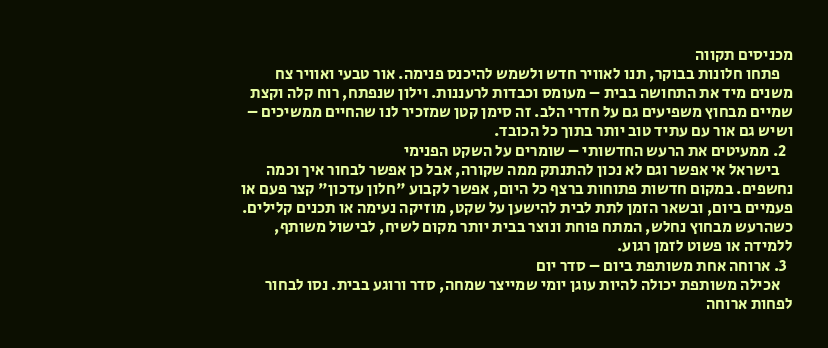מכניסים תקווה
    פתחו חלונות בבוקר, תנו לאוויר חדש ולשמש להיכנס פנימה. אור טבעי ואוויר צח משנים מיד את התחושה בבית – מעומס וכבדות לרעננות. וילון שנפתח, רוח קלה וקצת שמיים מבחוץ משפיעים גם על חדרי הלב. זה סימן קטן שמזכיר לנו שהחיים ממשיכים – ושיש גם אור עם עתיד טוב יותר בתוך כל הכובד.
  2. ממעיטים את הרעש החדשותי – שומרים על השקט הפנימי
    בישראל אי אפשר וגם לא נכון להתנתק ממה שקורה, אבל כן אפשר לבחור איך וכמה נחשפים. במקום חדשות פתוחות ברצף כל היום, אפשר לקבוע "חלון עדכון" קצר פעם או פעמיים ביום, ובשאר הזמן לתת לבית להישען על שקט, מוזיקה נעימה או תכנים קלילים. כשהרעש מבחוץ נחלש, המתח פוחת ונוצר בבית יותר מקום לשיח, לבישול משותף, ללמידה או פשוט לזמן רגוע.
  3. ארוחה אחת משותפת ביום – סדר יום
    אכילה משותפת יכולה להיות עוגן יומי שמייצר שמחה, סדר ורוגע בבית. נסו לבחור לפחות ארוחה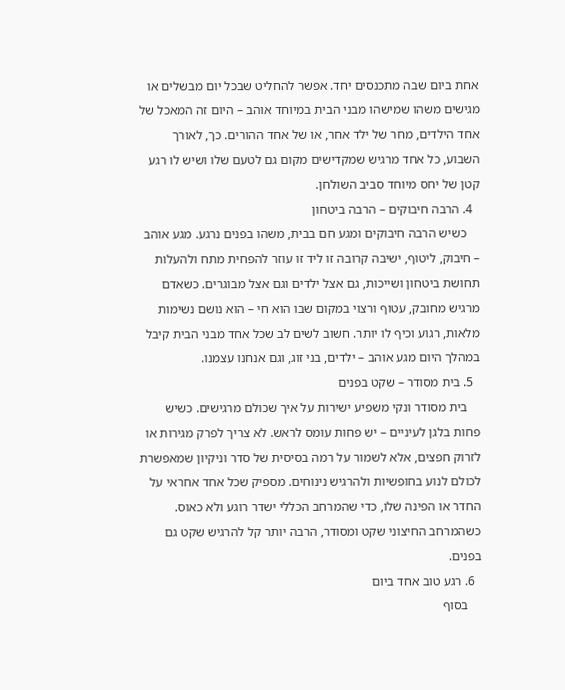אחת ביום שבה מתכנסים יחד. אפשר להחליט שבכל יום מבשלים או מגישים משהו שמישהו מבני הבית במיוחד אוהב – היום זה המאכל של אחד הילדים, מחר של ילד אחר, או של אחד ההורים. כך, לאורך השבוע, כל אחד מרגיש שמקדישים מקום גם לטעם שלו ושיש לו רגע קטן של יחס מיוחד סביב השולחן.
  4. הרבה חיבוקים – הרבה ביטחון
    כשיש הרבה חיבוקים ומגע חם בבית, משהו בפנים נרגע. מגע אוהב – חיבוק, ליטוף, ישיבה קרובה זו ליד זו עוזר להפחית מתח ולהעלות תחושת ביטחון ושייכות, גם אצל ילדים וגם אצל מבוגרים. כשאדם מרגיש מחובק, עטוף ורצוי במקום שבו הוא חי – הוא נושם נשימות מלאות, רגוע וכיף לו יותר. חשוב לשים לב שכל אחד מבני הבית קיבל במהלך היום מגע אוהב – ילדים, בני זוג, וגם אנחנו עצמנו.
  5. בית מסודר – שקט בפנים
    בית מסודר ונקי משפיע ישירות על איך שכולם מרגישים. כשיש פחות בלגן לעיניים – יש פחות עומס לראש. לא צריך לפרק מגירות או לזרוק חפצים, אלא לשמור על רמה בסיסית של סדר וניקיון שמאפשרת לכולם לנוע בחופשיות ולהרגיש נינוחים. מספיק שכל אחד אחראי על החדר או הפינה שלו, כדי שהמרחב הכללי ישדר רוגע ולא כאוס. כשהמרחב החיצוני שקט ומסודר, הרבה יותר קל להרגיש שקט גם בפנים.
  6. רגע טוב אחד ביום
    בסוף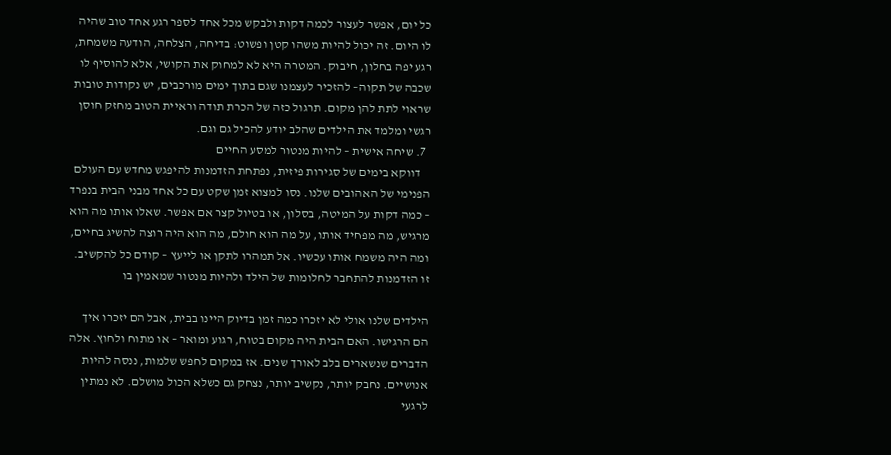כל יום, אפשר לעצור לכמה דקות ולבקש מכל אחד לספר רגע אחד טוב שהיה לו היום. זה יכול להיות משהו קטן ופשוט: בדיחה, הצלחה, הודעה משמחת, רגע יפה בחלון, חיבוק. המטרה היא לא למחוק את הקושי, אלא להוסיף לו שכבה של תקוה– להזכיר לעצמנו שגם בתוך ימים מורכבים, יש נקודות טובות שראוי לתת להן מקום. תרגול כזה של הכרת תודה וראיית הטוב מחזק חוסן רגשי ומלמד את הילדים שהלב יודע להכיל גם וגם.
  7. שיחה אישית – להיות מנטור למסע החיים
    דווקא בימים של סגירות פיזית, נפתחת הזדמנות להיפגש מחדש עם העולם הפנימי של האהובים שלנו. נסו למצוא זמן שקט עם כל אחד מבני הבית בנפרד – כמה דקות על המיטה, בסלון, או בטיול קצר אם אפשר. שאלו אותו מה הוא מרגיש, מה מפחיד אותו, על מה הוא חולם, מה הוא היה רוצה להשיג בחיים, ומה היה משמח אותו עכשיו. אל תמהרו לתקן או לייעץ – קודם כל להקשיב.
זו הזדמנות להתחבר לחלומות של הילד ולהיות מנטור שמאמין בו

הילדים שלנו אולי לא יזכרו כמה זמן בדיוק היינו בבית, אבל הם יזכרו איך הם הרגישו. האם הבית היה מקום בטוח, רגוע ומואר – או מתוח ולחוץ. אלה הדברים שנשארים בלב לאורך שנים. אז במקום לחפש שלמות, ננסה להיות אנושיים. נחבק יותר, נקשיב יותר, נצחק גם כשלא הכול מושלם. לא נמתין לרגעי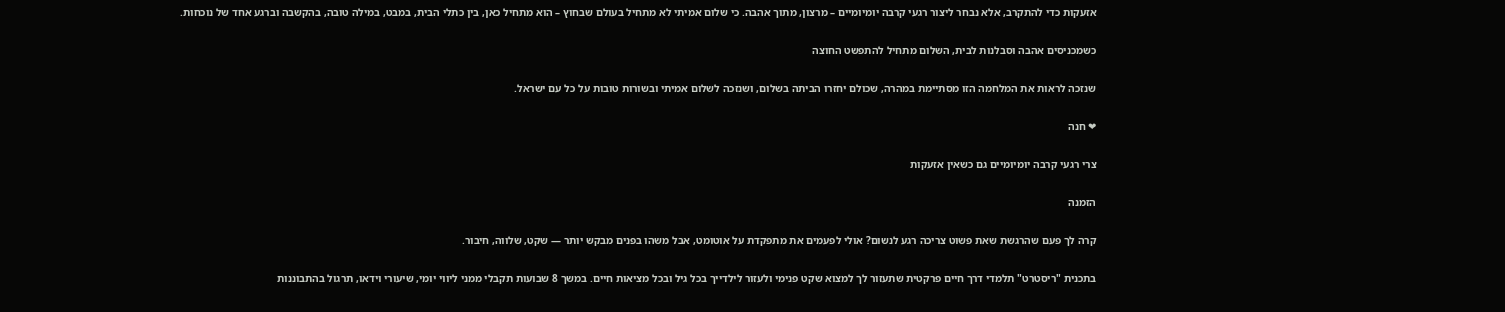אזעקות כדי להתקרב, אלא נבחר ליצור רגעי קרבה יומיומיים – מרצון, מתוך אהבה. כי שלום אמיתי לא מתחיל בעולם שבחוץ – הוא מתחיל כאן, בין כתלי הבית, במבט, במילה טובה, בהקשבה וברגע אחד של נוכחות.

כשמכניסים אהבה וסבלנות לבית, השלום מתחיל להתפשט החוצה

שנזכה לראות את המלחמה הזו מסתיימת במהרה, שכולם יחזרו הביתה בשלום, ושנזכה לשלום אמיתי ובשורות טובות על כל עם ישראל.

❤ חנה

צרי רגעי קרבה יומיומיים גם כשאין אזעקות

הזמנה

קרה לך פעם שהרגשת שאת פשוט צריכה רגע לנשום? אולי לפעמים את מתפקדת על אוטומט, אבל משהו בפנים מבקש יותר — שקט, שלווה, חיבור.

בתכנית "ריסטרט" תלמדי דרך חיים פרקטית שתעזור לך למצוא שקט פנימי ולעזור לילדייך בכל גיל ובכל מציאות חיים. במשך 8 שבועות תקבלי ממני ליווי יומי, שיעורי וידאו, תרגול בהתבוננות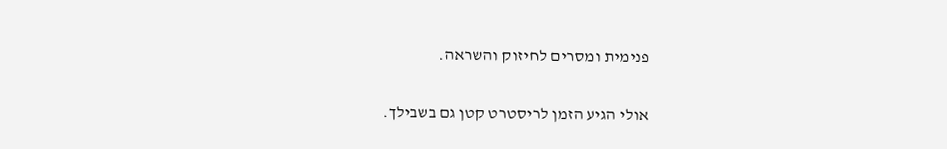פנימית ומסרים לחיזוק והשראה.

אולי הגיע הזמן לריסטרט קטן גם בשבילך.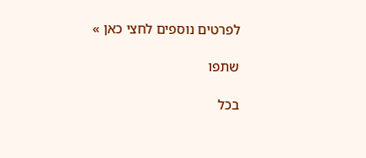לפרטים נוספים לחצי כאן »

שתפו

בכל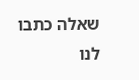שאלה כתבו לנו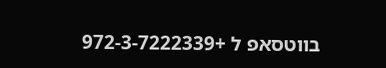בווטסאפ ל +972-3-7222339